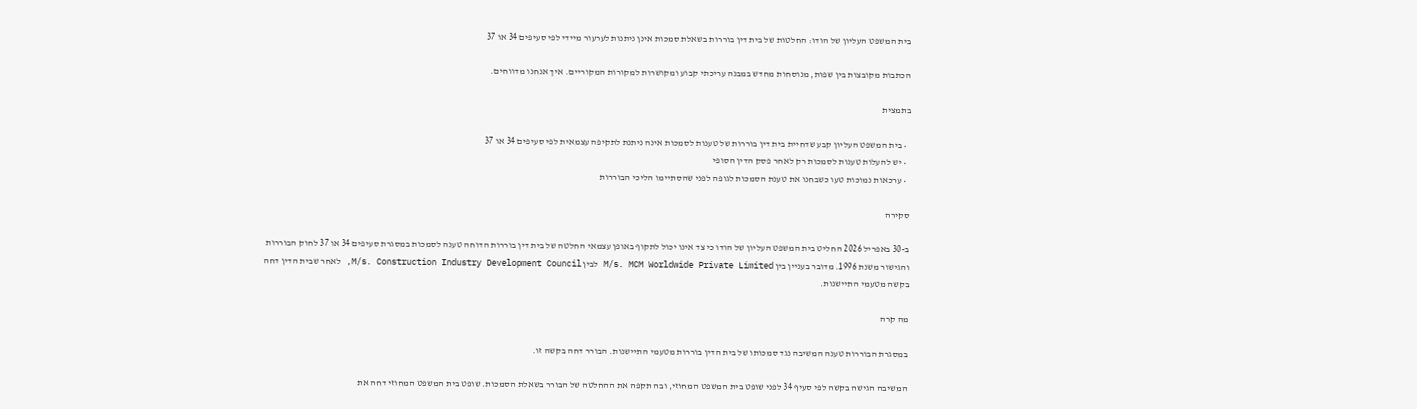בית המשפט העליון של הודו: החלטות של בית דין בוררות בשאלת סמכות אינן ניתנות לערעור מיידי לפי סעיפים 34 או 37

הכתבות מקובצות בין שפות, מנוסחות מחדש במבנה עריכתי קבוע ומקושרות למקורות המקוריים. איך אנחנו מדווחים.

בתמצית

  • בית המשפט העליון קבע שדחיית בית דין בוררות של טענות לסמכות אינה ניתנת לתקיפה עצמאית לפי סעיפים 34 או 37
  • יש להעלות טענות לסמכות רק לאחר פסק הדין הסופי
  • ערכאות נמוכות טעו כשבחנו את טענת הסמכות לגופה לפני שהסתיימו הליכי הבוררות

סקירה

ב-30 באפריל 2026 החליט בית המשפט העליון של הודו כי צד אינו יכול לתקוף באופן עצמאי החלטה של בית דין בוררות הדוחה טענה לסמכות במסגרת סעיפים 34 או 37 לחוק הבוררות והגישור משנת 1996. מדובר בעניין בין M/s. MCM Worldwide Private Limited לבין M/s. Construction Industry Development Council, לאחר שבית הדין דחה בקשה מטעמי התיישנות.

מה קרה

במסגרת הבוררות טענה המשיבה נגד סמכותו של בית הדין בוררות מטעמי התיישנות. הבורר דחה בקשה זו.

המשיבה הגישה בקשה לפי סעיף 34 לפני שופט בית המשפט המחוזי, ובה תקפה את ההחלטה של הבורר בשאלת הסמכות. שופט בית המשפט המחוזי דחה את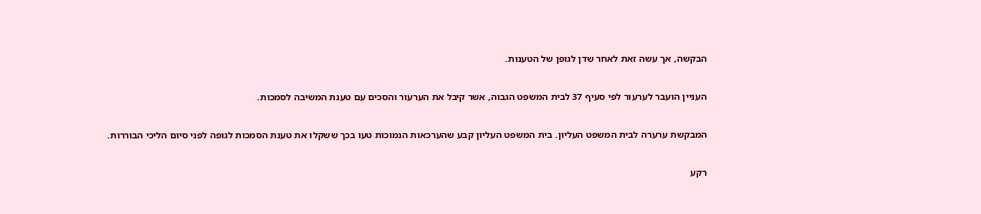הבקשה, אך עשה זאת לאחר שדן לגופן של הטענות.

העניין הועבר לערעור לפי סעיף 37 לבית המשפט הגבוה, אשר קיבל את הערעור והסכים עם טענת המשיבה לסמכות.

המבקשת ערערה לבית המשפט העליון. בית המשפט העליון קבע שהערכאות הנמוכות טעו בכך ששקלו את טענת הסמכות לגופה לפני סיום הליכי הבוררות.

רקע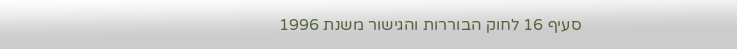סעיף 16 לחוק הבוררות והגישור משנת 1996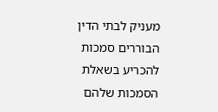מעניק לבתי הדין הבוררים סמכות להכריע בשאלת הסמכות שלהם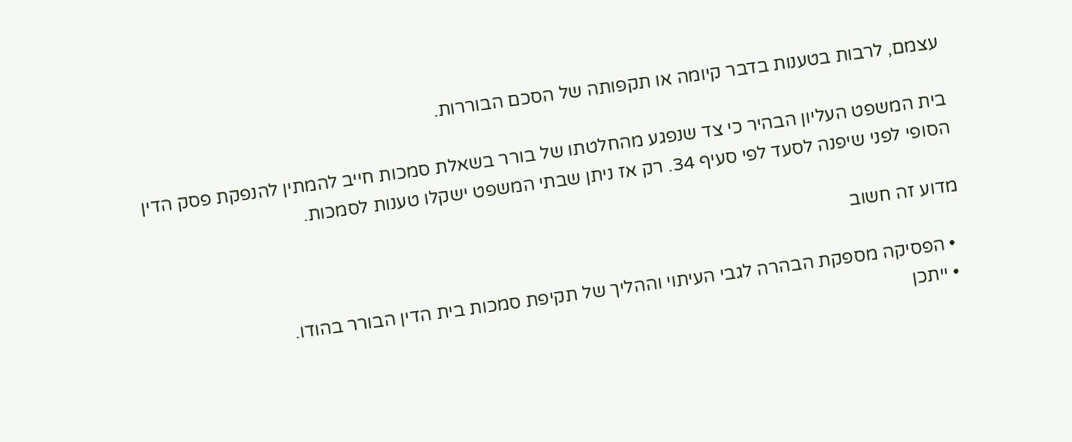עצמם, לרבות בטענות בדבר קיומה או תקפותה של הסכם הבוררות.

בית המשפט העליון הבהיר כי צד שנפגע מהחלטתו של בורר בשאלת סמכות חייב להמתין להנפקת פסק הדין הסופי לפני שיפנה לסעד לפי סעיף 34. רק אז ניתן שבתי המשפט ישקלו טענות לסמכות.

מדוע זה חשוב

  • הפסיקה מספקת הבהרה לגבי העיתוי וההליך של תקיפת סמכות בית הדין הבורר בהודו.
  • ייתכן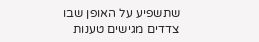שתשפיע על האופן שבו צדדים מגישים טענות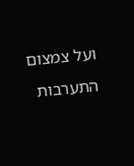ועל צמצום התערבות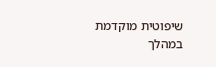שיפוטית מוקדמת במהלך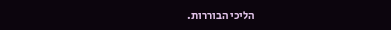הליכי הבוררות.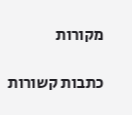מקורות

כתבות קשורות